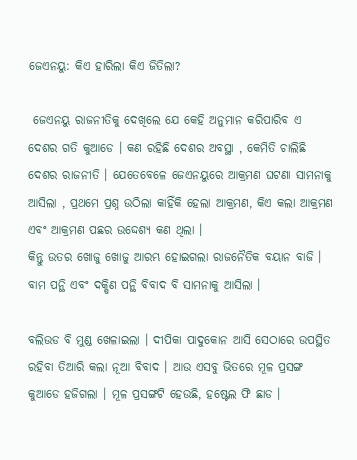ଜେଏନୟୁ: କିଏ ହାରିଲା କିଏ ଜିତିଲା?

 ଜେଏନୟୁ ରାଜନୀତିକୁ ଦେଖିଲେ ଯେ କେହି ଅନୁମାନ କରିପାରିବ ଏ ଦେଶର ଗତି କୁଆଡେ । କଣ ରହିଛି ଦେଶର ଅବସ୍ଥା , କେମିତି ଚାଲିଛି ଦେଶର ରାଜନୀତି । ଯେତେବେଳେ ଜେଏନୟୁରେ ଆକ୍ରମଣ ଘଟଣା ସାମନାକୁ ଆସିଲା , ପ୍ରଥମେ ପ୍ରଶ୍ନ ଉଠିଲା କାହିଁକି ହେଲା ଆକ୍ରମଣ, କିଏ କଲା ଆକ୍ରମଣ ଏବଂ ଆକ୍ରମଣ ପଛର ଉଦ୍ଦେଶ୍ୟ କଣ ଥିଲା ।
କିନ୍ତୁ ଉତର ଖୋଜୁ ଖୋଜୁ ଆରମ୍ଭ ହୋଇଗଲା ରାଜନୈତିକ ବୟାନ ବାଜି । ବାମ ପନ୍ଥି ଏବଂ ଦକ୍ଷିଣ ପନ୍ଥି ବିବାଦ ବି ସାମନାକୁ ଆସିଲା ।

ବଲିଉଡ ବି ମୁଣ୍ଡ ଖେଳାଇଲା । ଦୀପିକା ପାଦୁକୋନ ଆସି ସେଠାରେ ଉପସ୍ଥିତ ରହିବା ତିଆରି କଲା ନୂଆ ବିବାଦ । ଆଉ ଏସବୁ ଭିତରେ ମୂଳ ପ୍ରସଙ୍ଗ କୁଆଡେ ହଜିଗଲା । ମୂଳ ପ୍ରସଙ୍ଗଟି ହେଉଛି, ହଷ୍ଟେଲ ଫି ଛାଡ ।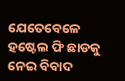ଯେତେବେଳେ ହଷ୍ଟେଲ ଫି ଛାଡକୁ ନେଇ ବିବାଦ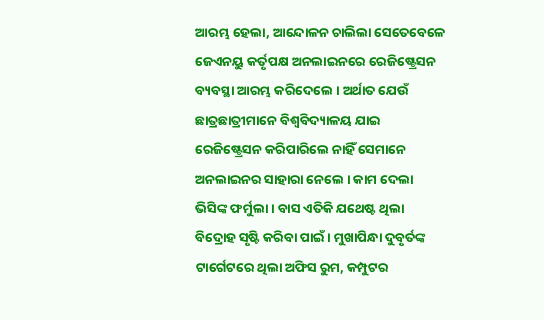ଆରମ୍ଭ ହେଲା, ଆନ୍ଦୋଳନ ଚାଲିଲା ସେତେବେଳେ ଜେଏନୟୁ କର୍ତୃପକ୍ଷ ଅନଲାଇନରେ ରେଜିଷ୍ଟ୍ରେସନ ବ୍ୟବସ୍ଥା ଆରମ୍ଭ କରିଦେଲେ । ଅର୍ଥାତ ଯେଉଁ ଛାତ୍ରଛାତ୍ରୀମାନେ ବିଶ୍ୱବିଦ୍ୟାଳୟ ଯାଇ ରେଜିଷ୍ଟ୍ରେସନ କରିପାରିଲେ ନାହିଁ ସେମାନେ ଅନଲାଇନର ସାହାରା ନେଲେ । କାମ ଦେଲା ଭିସିଙ୍କ ଫର୍ମୁଲା । ବାସ ଏତିକି ଯଥେଷ୍ଟ ଥିଲା ବିଦ୍ରୋହ ସୃଷ୍ଟି କରିବା ପାଇଁ । ମୁଖାପିନ୍ଧା ଦୁବୃର୍ତଙ୍କ ଟାର୍ଗେଟରେ ଥିଲା ଅଫିସ ରୁମ, କମ୍ପୁଟର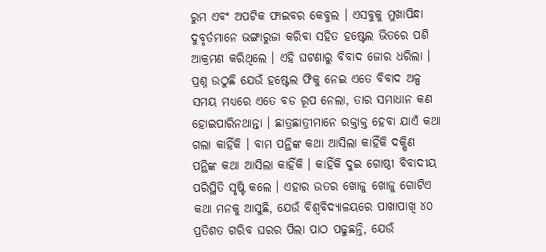ରୁମ ଏବଂ ଅପଟିକ ଫାଇବର କେବୁଲ । ଏସବୁକୁ ମୁଖାପିନ୍ଧା ଦୁବୃର୍ତମାନେ ଭଙ୍ଗାରୁଜା କରିବା ସହିତ ହଷ୍ଟେଲ ଭିତରେ ପଶି ଆକ୍ରମଣ କରିଥିଲେ । ଏହି ଘଟଣାରୁ ବିବାଦ ଜୋର ଧରିଲା । ପ୍ରଶ୍ନ ଉଠୁଛି ଯେଉଁ ହଷ୍ଟେଲ ଫିକୁ ନେଇ ଏତେ ବିବାଦ ଅଳ୍ପ ସମୟ ମଧ୍ୟରେ ଏତେ ବଡ ରୂପ ନେଲା, ତାର ସମାଧାନ କଣ ହୋଇପାରିନଥାନ୍ତା । ଛାତ୍ରଛାତ୍ରୀମାନେ ରକ୍ତାକ୍ତ ହେବା ଯାଏଁ କଥା ଗଲା କାହିଁକି । ବାମ ପନ୍ଥିଙ୍କ କଥା ଆସିଲା କାହିଁକି ଦକ୍ଷିଣ ପନ୍ଥିଙ୍କ କଥା ଆସିଲା କାହିଁକି । କାହିଁକି ଦୁଇ ଗୋଷ୍ଠୀ ବିବାଦୀୟ ପରିସ୍ଥିତି ସୃଷ୍ଟି କଲେ । ଏହାର ଉତର ଖୋଜୁ ଖୋଜୁ ଗୋଟିଏ କଥା ମନକୁ ଆସୁଛି, ଯେଉଁ ବିଶ୍ୱବିଦ୍ୟାଳୟରେ ପାଖାପାଖି ୪୦ ପ୍ରତିଶତ ଗରିବ ଘରର ପିଲା ପାଠ ପଢୁଛନ୍ତି, ଯେଉଁ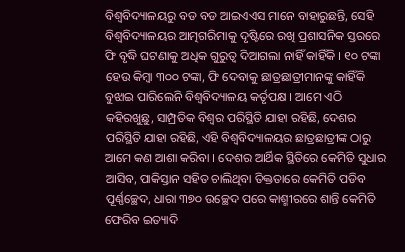ବିଶ୍ୱବିଦ୍ୟାଳୟରୁ ବଡ ବଡ ଆଇଏଏସ ମାନେ ବାହାରୁଛନ୍ତି, ସେହି ବିଶ୍ୱବିଦ୍ୟାଳୟର ଆତ୍ମଗରିମାକୁ ଦୃଷ୍ଟିରେ ରଖି ପ୍ରଶାସନିକ ସ୍ତରରେ ଫି ବୃଦ୍ଧି ଘଟଣାକୁ ଅଧିକ ଗୁରୁତ୍ୱ ଦିଆଗଲା ନାହିଁ କାହିଁକି । ୧୦ ଟଙ୍କା ହେଉ କିମ୍ବା ୩୦୦ ଟଙ୍କା, ଫି ଦେବାକୁ ଛାତ୍ରଛାତ୍ରୀମାନଙ୍କୁ କାହିଁକି ବୁଝାଇ ପାରିଲେନି ବିଶ୍ୱବିଦ୍ୟାଳୟ କର୍ତୃପକ୍ଷ । ଆମେ ଏଠି କହିରଖୁଛୁ, ସାମ୍ପ୍ରତିକ ବିଶ୍ୱର ପରିସ୍ଥିତି ଯାହା ରହିଛି, ଦେଶର ପରିସ୍ଥିତି ଯାହା ରହିଛି, ଏହି ବିଶ୍ୱବିଦ୍ୟାଳୟର ଛାତ୍ରଛାତ୍ରୀଙ୍କ ଠାରୁ ଆମେ କଣ ଆଶା କରିବା । ଦେଶର ଆର୍ଥିକ ସ୍ଥିତିରେ କେମିତି ସୁଧାର ଆସିବ, ପାକିସ୍ତାନ ସହିତ ଚାଲିଥିବା ତିକ୍ତତାରେ କେମିତି ପଡିବ ପୂର୍ଣ୍ଣଚ୍ଛେଦ, ଧାରା ୩୭୦ ଉଚ୍ଛେଦ ପରେ କାଶ୍ମୀରରେ ଶାନ୍ତି କେମିତି ଫେରିବ ଇତ୍ୟାଦି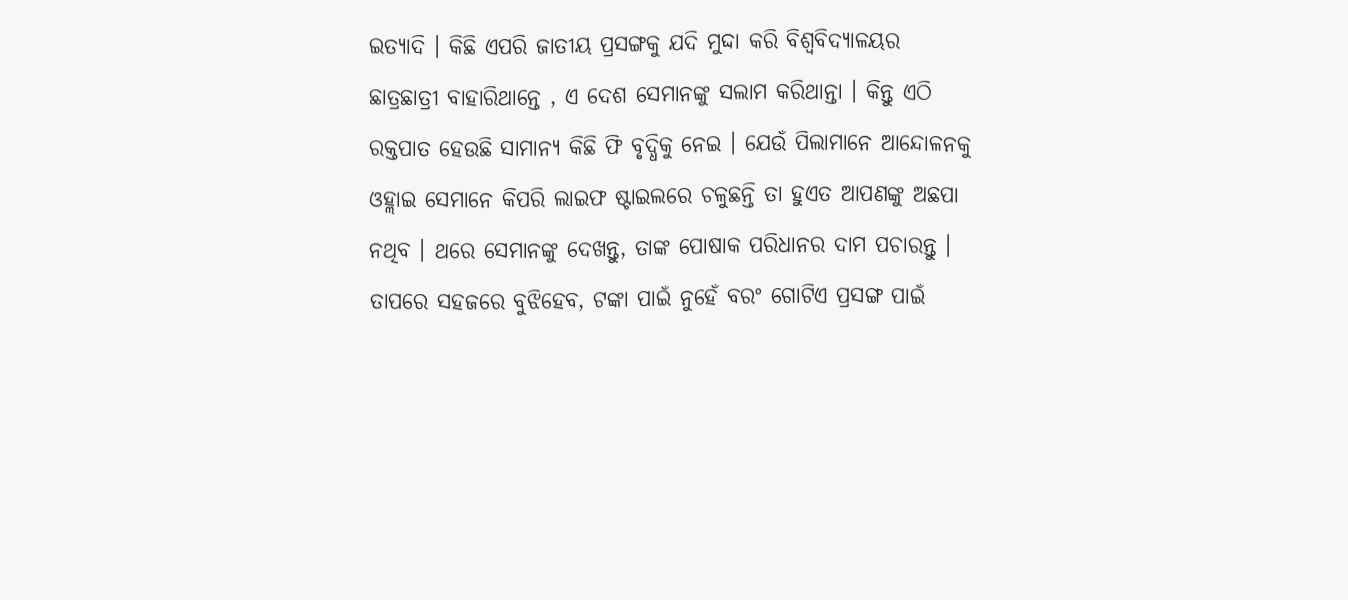ଇତ୍ୟାଦି । କିଛି ଏପରି ଜାତୀୟ ପ୍ରସଙ୍ଗକୁ ଯଦି ମୁଦ୍ଦା କରି ବିଶ୍ୱବିଦ୍ୟାଳୟର ଛାତ୍ରଛାତ୍ରୀ ବାହାରିଥାନ୍ତେ , ଏ ଦେଶ ସେମାନଙ୍କୁ ସଲାମ କରିଥାନ୍ତା । କିନ୍ତୁ ଏଠି ରକ୍ତପାତ ହେଉଛି ସାମାନ୍ୟ କିଛି ଫି ବୃଦ୍ଧିକୁ ନେଇ । ଯେଉଁ ପିଲାମାନେ ଆନ୍ଦୋଳନକୁ ଓହ୍ଲାଇ ସେମାନେ କିପରି ଲାଇଫ ଷ୍ଟାଇଲରେ ଚଳୁଛନ୍ତି ତା ହୁଏତ ଆପଣଙ୍କୁ ଅଛପା ନଥିବ । ଥରେ ସେମାନଙ୍କୁ ଦେଖନ୍ତୁ, ତାଙ୍କ ପୋଷାକ ପରିଧାନର ଦାମ ପଚାରନ୍ତୁ । ତାପରେ ସହଜରେ ବୁଝିହେବ, ଟଙ୍କା ପାଇଁ ନୁହେଁ ବରଂ ଗୋଟିଏ ପ୍ରସଙ୍ଗ ପାଇଁ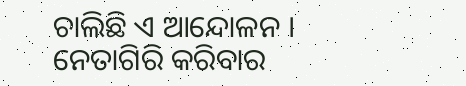ଚାଲିଛି ଏ ଆନ୍ଦୋଳନ । ନେତାଗିରି କରିବାର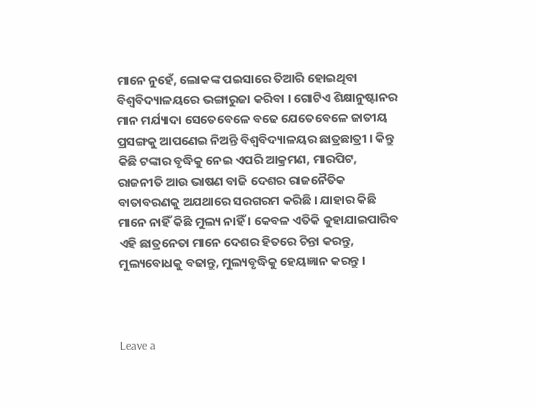ମାନେ ନୁହେଁ, ଲୋକଙ୍କ ପଇସାରେ ତିଆରି ହୋଇଥିବା ବିଶ୍ୱବିଦ୍ୟାଳୟରେ ଭଙ୍ଗାରୁଜା କରିବା । ଗୋଟିଏ ଶିକ୍ଷାନୁଷ୍ଟାନର ମାନ ମର୍ଯ୍ୟାଦା ସେତେବେଳେ ବଢେ ଯେତେବେଳେ ଜାତୀୟ ପ୍ରସଙ୍ଗକୁ ଆପଣେଇ ନିଅନ୍ତି ବିଶ୍ୱବିଦ୍ୟାଳୟର ଛାତ୍ରଛାତ୍ରୀ । କିନ୍ତୁ କିଛି ଟଙ୍କାର ବୃଦ୍ଧିକୁ ନେଇ ଏପରି ଆକ୍ରମଣ, ମାରପିଟ, ରାଜନୀତି ଆଉ ଭାଷଣ ବାଜି ଦେଶର ରାଜନୈତିକ ବାତାବରଣକୁ ଅଯଥାରେ ସରଗରମ କରିଛି । ଯାହାର କିଛି ମାନେ ନାହିଁ କିଛି ମୁଲ୍ୟ ନାହିଁ । କେବଳ ଏତିକି କୁହାଯାଇପାରିବ ଏହି ଛାତ୍ରନେତା ମାନେ ଦେଶର ହିତରେ ଚିନ୍ତା କରନ୍ତୁ, ମୁଲ୍ୟବୋଧକୁ ବଢାନ୍ତୁ, ମୁଲ୍ୟବୃଦ୍ଧିକୁ ହେୟଜ୍ଞାନ କରନ୍ତୁ ।



Leave a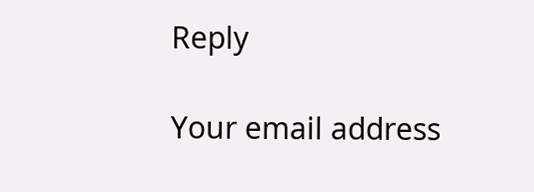Reply

Your email address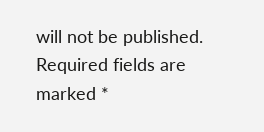will not be published. Required fields are marked *